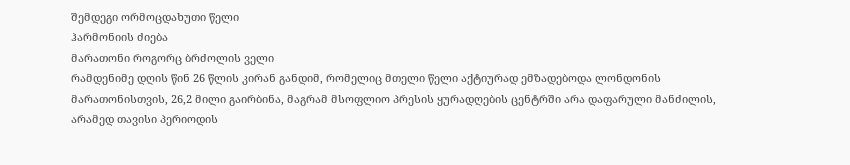შემდეგი ორმოცდახუთი წელი
ჰარმონიის ძიება
მარათონი როგორც ბრძოლის ველი
რამდენიმე დღის წინ 26 წლის კირან განდიმ, რომელიც მთელი წელი აქტიურად ემზადებოდა ლონდონის მარათონისთვის, 26,2 მილი გაირბინა, მაგრამ მსოფლიო პრესის ყურადღების ცენტრში არა დაფარული მანძილის, არამედ თავისი პერიოდის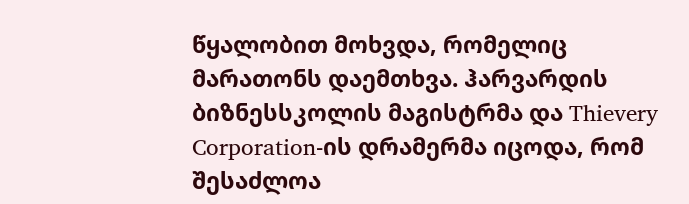წყალობით მოხვდა, რომელიც მარათონს დაემთხვა. ჰარვარდის ბიზნესსკოლის მაგისტრმა და Thievery Corporation-ის დრამერმა იცოდა, რომ შესაძლოა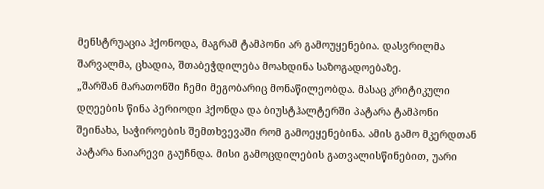მენსტრუაცია ჰქონოდა, მაგრამ ტამპონი არ გამოუყენებია. დასვრილმა შარვალმა, ცხადია, შთაბეჭდილება მოახდინა საზოგადოებაზე.
„შარშან მარათონში ჩემი მეგობარიც მონაწილეობდა. მასაც კრიტიკული დღეების წინა პერიოდი ჰქონდა და ბიუსტჰალტერში პატარა ტამპონი შეინახა, საჭიროების შემთხვევაში რომ გამოეყენებინა. ამის გამო მკერდთან პატარა ნაიარევი გაუჩნდა. მისი გამოცდილების გათვალისწინებით, უარი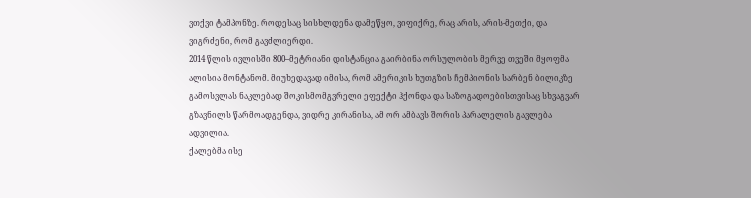ვთქვი ტამპონზე. როდესაც სისხლდენა დამეწყო, ვიფიქრე, რაც არის, არის-მეთქი, და ვიგრძენი, რომ გავძლიერდი.
2014 წლის ივლისში 800–მეტრიანი დისტანცია გაირბინა ორსულობის მერვე თვეში მყოფმა ალისია მონტანომ. მიუხედავად იმისა, რომ ამერიკის ხუთგზის ჩემპიონის სარბენ ბილიკზე გამოსვლას ნაკლებად შოკისმომგვრელი ეფექტი ჰქონდა და საზოგადოებისთვისაც სხვაგვარ გზავნილს წარმოადგენდა, ვიდრე კირანისა, ამ ორ ამბავს შორის პარალელის გავლება ადვილია.
ქალებმა ისე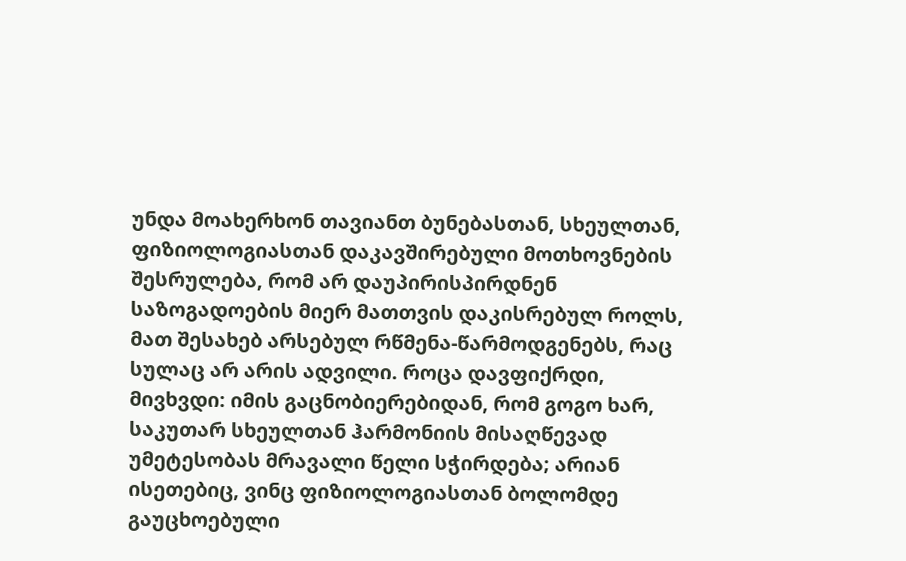უნდა მოახერხონ თავიანთ ბუნებასთან, სხეულთან, ფიზიოლოგიასთან დაკავშირებული მოთხოვნების შესრულება, რომ არ დაუპირისპირდნენ საზოგადოების მიერ მათთვის დაკისრებულ როლს, მათ შესახებ არსებულ რწმენა-წარმოდგენებს, რაც სულაც არ არის ადვილი. როცა დავფიქრდი, მივხვდი: იმის გაცნობიერებიდან, რომ გოგო ხარ, საკუთარ სხეულთან ჰარმონიის მისაღწევად უმეტესობას მრავალი წელი სჭირდება; არიან ისეთებიც, ვინც ფიზიოლოგიასთან ბოლომდე გაუცხოებული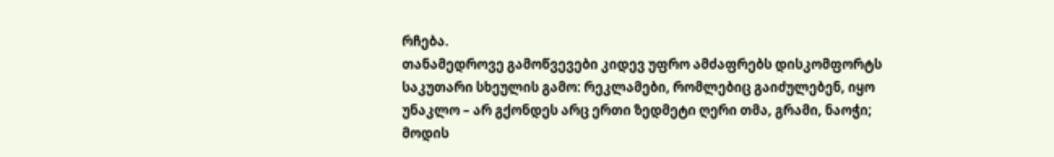რჩება.
თანამედროვე გამოწვევები კიდევ უფრო ამძაფრებს დისკომფორტს საკუთარი სხეულის გამო: რეკლამები, რომლებიც გაიძულებენ, იყო უნაკლო – არ გქონდეს არც ერთი ზედმეტი ღერი თმა, გრამი, ნაოჭი; მოდის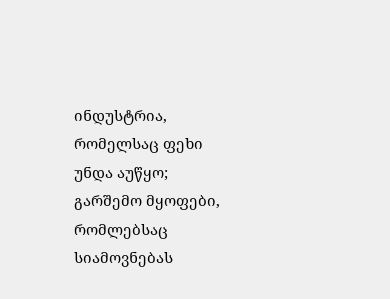ინდუსტრია, რომელსაც ფეხი უნდა აუწყო; გარშემო მყოფები, რომლებსაც სიამოვნებას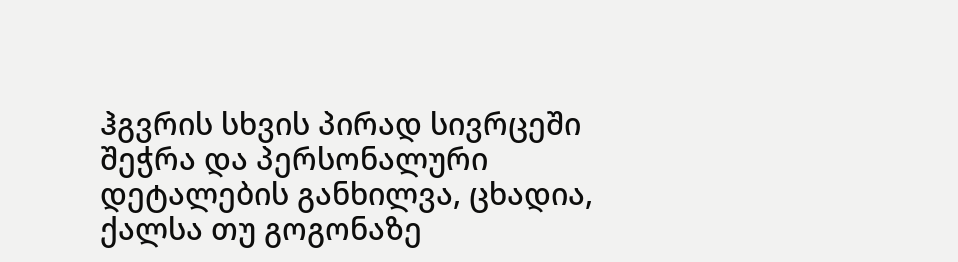ჰგვრის სხვის პირად სივრცეში შეჭრა და პერსონალური დეტალების განხილვა, ცხადია, ქალსა თუ გოგონაზე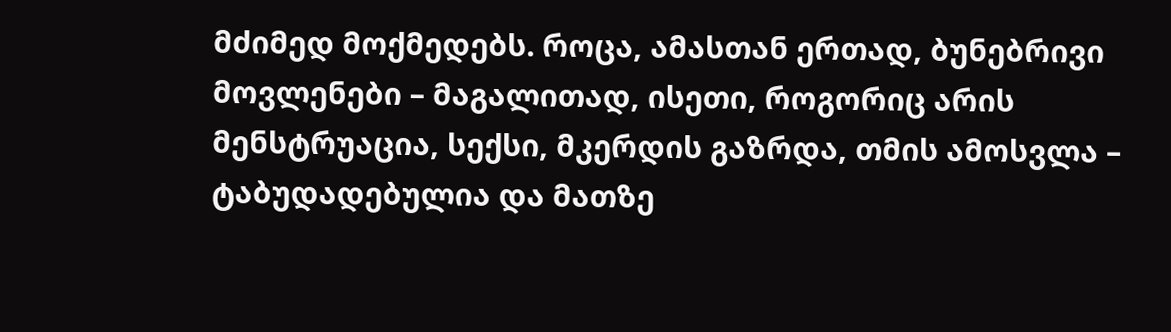მძიმედ მოქმედებს. როცა, ამასთან ერთად, ბუნებრივი მოვლენები – მაგალითად, ისეთი, როგორიც არის მენსტრუაცია, სექსი, მკერდის გაზრდა, თმის ამოსვლა – ტაბუდადებულია და მათზე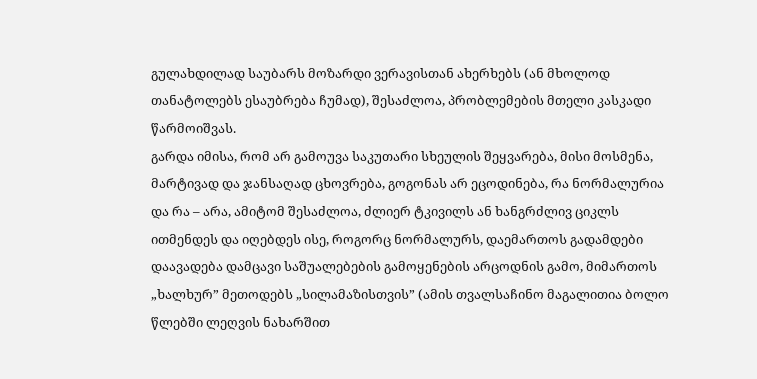გულახდილად საუბარს მოზარდი ვერავისთან ახერხებს (ან მხოლოდ თანატოლებს ესაუბრება ჩუმად), შესაძლოა, პრობლემების მთელი კასკადი წარმოიშვას.
გარდა იმისა, რომ არ გამოუვა საკუთარი სხეულის შეყვარება, მისი მოსმენა, მარტივად და ჯანსაღად ცხოვრება, გოგონას არ ეცოდინება, რა ნორმალურია და რა – არა, ამიტომ შესაძლოა, ძლიერ ტკივილს ან ხანგრძლივ ციკლს ითმენდეს და იღებდეს ისე, როგორც ნორმალურს, დაემართოს გადამდები დაავადება დამცავი საშუალებების გამოყენების არცოდნის გამო, მიმართოს „ხალხურ” მეთოდებს „სილამაზისთვის” (ამის თვალსაჩინო მაგალითია ბოლო წლებში ლეღვის ნახარშით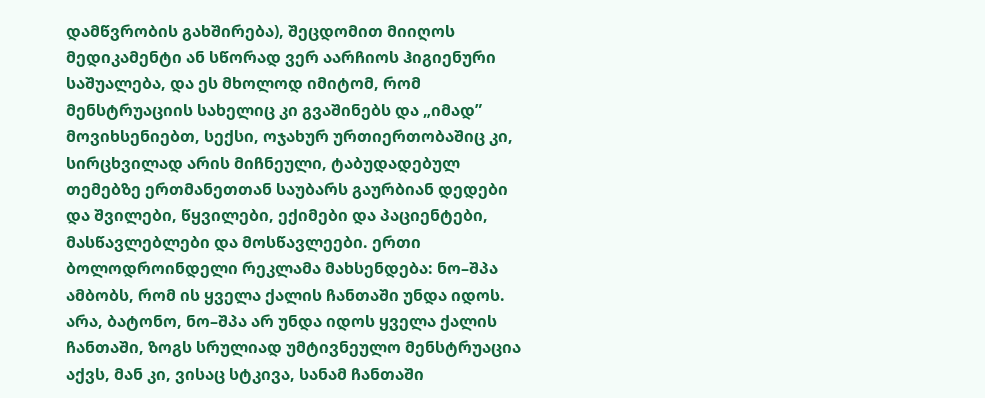დამწვრობის გახშირება), შეცდომით მიიღოს მედიკამენტი ან სწორად ვერ აარჩიოს ჰიგიენური საშუალება, და ეს მხოლოდ იმიტომ, რომ მენსტრუაციის სახელიც კი გვაშინებს და „იმად” მოვიხსენიებთ, სექსი, ოჯახურ ურთიერთობაშიც კი, სირცხვილად არის მიჩნეული, ტაბუდადებულ თემებზე ერთმანეთთან საუბარს გაურბიან დედები და შვილები, წყვილები, ექიმები და პაციენტები, მასწავლებლები და მოსწავლეები. ერთი ბოლოდროინდელი რეკლამა მახსენდება: ნო–შპა ამბობს, რომ ის ყველა ქალის ჩანთაში უნდა იდოს. არა, ბატონო, ნო–შპა არ უნდა იდოს ყველა ქალის ჩანთაში, ზოგს სრულიად უმტივნეულო მენსტრუაცია აქვს, მან კი, ვისაც სტკივა, სანამ ჩანთაში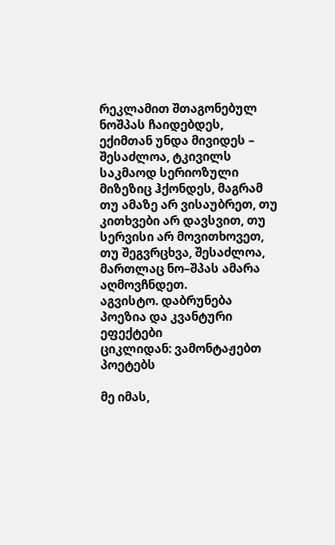რეკლამით შთაგონებულ ნოშპას ჩაიდებდეს, ექიმთან უნდა მივიდეს – შესაძლოა, ტკივილს საკმაოდ სერიოზული მიზეზიც ჰქონდეს, მაგრამ თუ ამაზე არ ვისაუბრეთ, თუ კითხვები არ დავსვით, თუ სერვისი არ მოვითხოვეთ, თუ შეგვრცხვა, შესაძლოა, მართლაც ნო–შპას ამარა აღმოვჩნდეთ.
აგვისტო. დაბრუნება
პოეზია და კვანტური ეფექტები
ციკლიდან: ვამონტაჟებთ პოეტებს

მე იმას,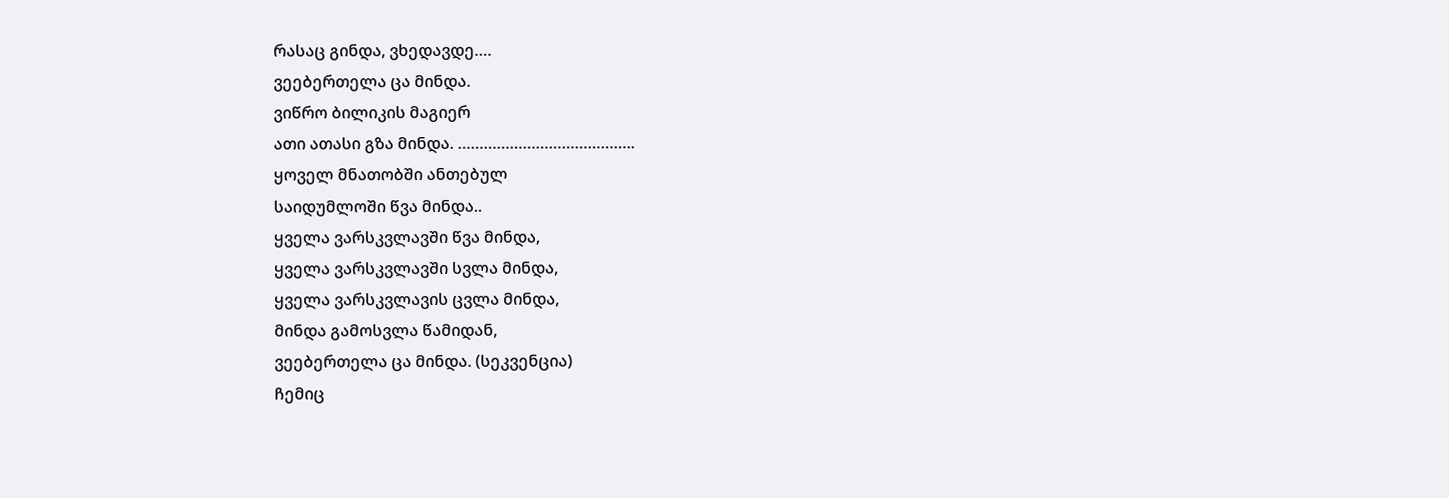რასაც გინდა, ვხედავდე….
ვეებერთელა ცა მინდა.
ვიწრო ბილიკის მაგიერ
ათი ათასი გზა მინდა. …………………………………..
ყოველ მნათობში ანთებულ
საიდუმლოში წვა მინდა..
ყველა ვარსკვლავში წვა მინდა,
ყველა ვარსკვლავში სვლა მინდა,
ყველა ვარსკვლავის ცვლა მინდა,
მინდა გამოსვლა წამიდან,
ვეებერთელა ცა მინდა. (სეკვენცია)
ჩემიც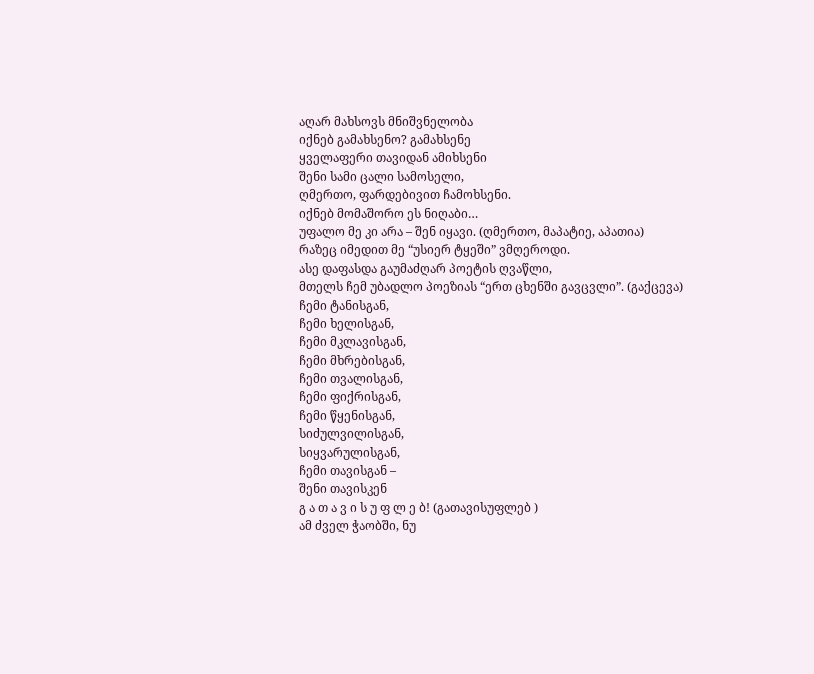აღარ მახსოვს მნიშვნელობა
იქნებ გამახსენო? გამახსენე
ყველაფერი თავიდან ამიხსენი
შენი სამი ცალი სამოსელი,
ღმერთო, ფარდებივით ჩამოხსენი.
იქნებ მომაშორო ეს ნიღაბი…
უფალო მე კი არა – შენ იყავი. (ღმერთო, მაპატიე, აპათია)
რაზეც იმედით მე “უსიერ ტყეში” ვმღეროდი.
ასე დაფასდა გაუმაძღარ პოეტის ღვაწლი,
მთელს ჩემ უბადლო პოეზიას “ერთ ცხენში გავცვლი”. (გაქცევა)
ჩემი ტანისგან,
ჩემი ხელისგან,
ჩემი მკლავისგან,
ჩემი მხრებისგან,
ჩემი თვალისგან,
ჩემი ფიქრისგან,
ჩემი წყენისგან,
სიძულვილისგან,
სიყვარულისგან,
ჩემი თავისგან –
შენი თავისკენ
გ ა თ ა ვ ი ს უ ფ ლ ე ბ! (გათავისუფლებ )
ამ ძველ ჭაობში, ნუ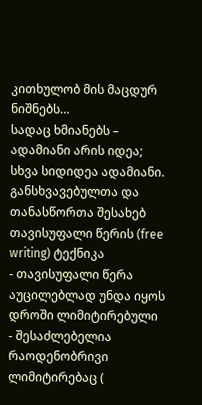კითხულობ მის მაცდურ ნიშნებს…
სადაც ხმიანებს –
ადამიანი არის იდეა;
სხვა სიდიდეა ადამიანი.
განსხვავებულთა და თანასწორთა შესახებ
თავისუფალი წერის (free writing) ტექნიკა
- თავისუფალი წერა აუცილებლად უნდა იყოს დროში ლიმიტირებული
- შესაძლებელია რაოდენობრივი ლიმიტირებაც (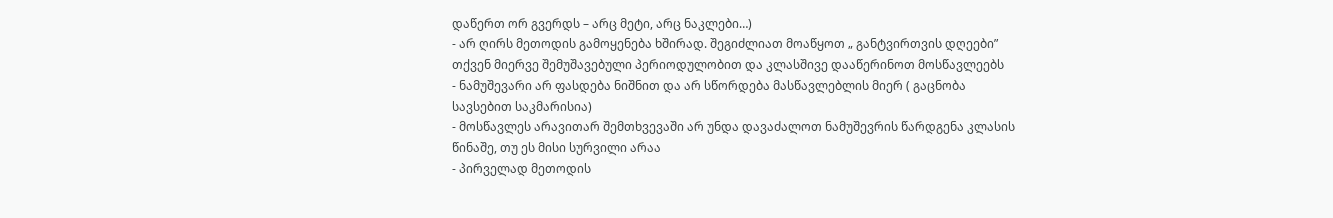დაწერთ ორ გვერდს – არც მეტი, არც ნაკლები…)
- არ ღირს მეთოდის გამოყენება ხშირად. შეგიძლიათ მოაწყოთ „ განტვირთვის დღეები” თქვენ მიერვე შემუშავებული პერიოდულობით და კლასშივე დააწერინოთ მოსწავლეებს
- ნამუშევარი არ ფასდება ნიშნით და არ სწორდება მასწავლებლის მიერ ( გაცნობა სავსებით საკმარისია)
- მოსწავლეს არავითარ შემთხვევაში არ უნდა დავაძალოთ ნამუშევრის წარდგენა კლასის წინაშე, თუ ეს მისი სურვილი არაა
- პირველად მეთოდის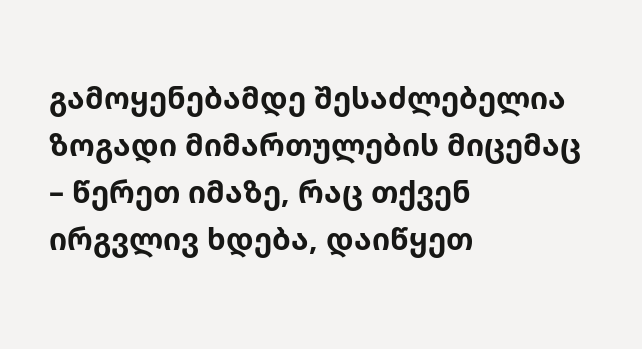გამოყენებამდე შესაძლებელია ზოგადი მიმართულების მიცემაც – წერეთ იმაზე, რაც თქვენ ირგვლივ ხდება, დაიწყეთ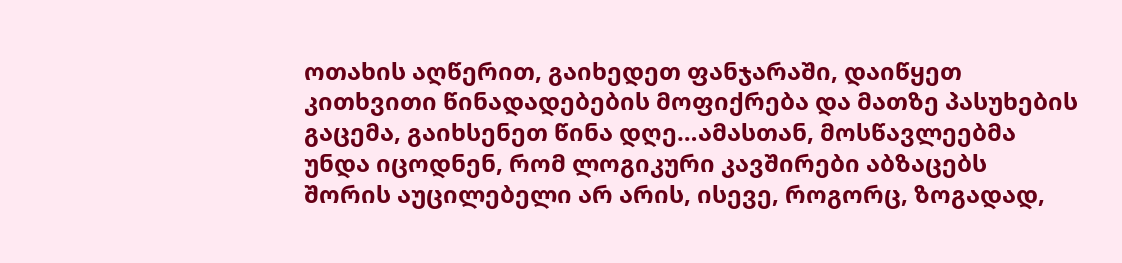ოთახის აღწერით, გაიხედეთ ფანჯარაში, დაიწყეთ კითხვითი წინადადებების მოფიქრება და მათზე პასუხების გაცემა, გაიხსენეთ წინა დღე…ამასთან, მოსწავლეებმა უნდა იცოდნენ, რომ ლოგიკური კავშირები აბზაცებს შორის აუცილებელი არ არის, ისევე, როგორც, ზოგადად,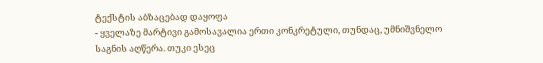ტექსტის აბზაცებად დაყოფა
- ყველაზე მარტივი გამოსავალია ერთი კონკრეტული, თუნდაც, უმნიშვნელო საგნის აღწერა. თუკი ესეც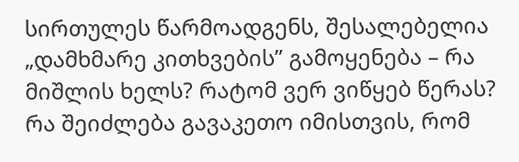სირთულეს წარმოადგენს, შესალებელია „დამხმარე კითხვების” გამოყენება – რა მიშლის ხელს? რატომ ვერ ვიწყებ წერას? რა შეიძლება გავაკეთო იმისთვის, რომ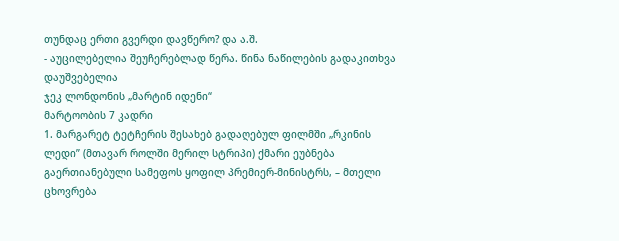თუნდაც ერთი გვერდი დავწერო? და ა.შ.
- აუცილებელია შეუჩერებლად წერა. წინა ნაწილების გადაკითხვა დაუშვებელია
ჯეკ ლონდონის „მარტინ იდენი“
მარტოობის 7 კადრი
1. მარგარეტ ტეტჩერის შესახებ გადაღებულ ფილმში „რკინის ლედი” (მთავარ როლში მერილ სტრიპი) ქმარი ეუბნება გაერთიანებული სამეფოს ყოფილ პრემიერ-მინისტრს, – მთელი ცხოვრება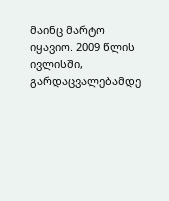მაინც მარტო იყავიო. 2009 წლის ივლისში, გარდაცვალებამდე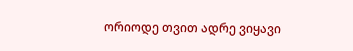ორიოდე თვით ადრე ვიყავი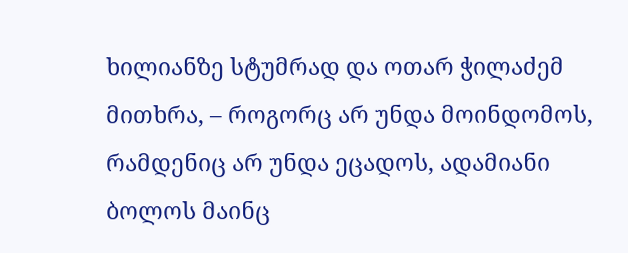ხილიანზე სტუმრად და ოთარ ჭილაძემ მითხრა, – როგორც არ უნდა მოინდომოს, რამდენიც არ უნდა ეცადოს, ადამიანი ბოლოს მაინც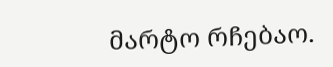მარტო რჩებაო.